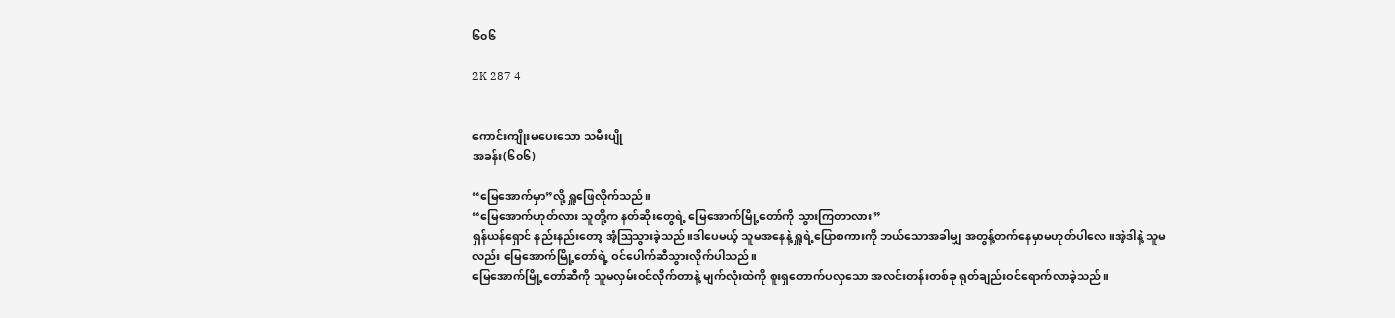၆၀၆

2K 287 4


ကောင်းကျိုးမပေးသော သမီးပျို
အခန်း(၆၀၆)

“မြေအောက်မှာ”လို့ ရှူဖြေလိုက်သည်။
“မြေအောက်ဟုတ်လား သူတို့က နတ်ဆိုးတွေရဲ့ မြေအောက်မြို့တော်ကို သွားကြတာလား”
ရှန်ယန်ရှောင် နည်းနည်းတော့ အံ့ဩသွားခဲ့သည်။ဒါပေမယ့် သူမအနေနဲ့ ရှူရဲ့ပြောစကားကို ဘယ်သောအခါမျှ အတွန့်တက်နေမှာမဟုတ်ပါလေ။အဲ့ဒါနဲ့ သူမလည်း မြေအောက်မြို့တော်ရဲ့ ဝင်ပေါက်ဆီသွားလိုက်ပါသည်။
မြေအောက်မြို့တော်ဆီကို သူမလှမ်းဝင်လိုက်တာနဲ့ မျက်လုံးထဲကို စူးရှတောက်ပလှသော အလင်းတန်းတစ်ခု ရုတ်ချည်းဝင်ရောက်လာခဲ့သည်။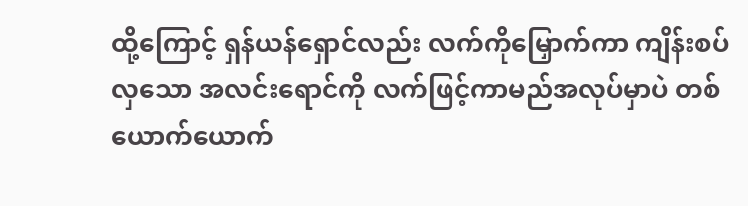ထို့ကြောင့် ရှန်ယန်ရှောင်လည်း လက်ကိုမြှောက်ကာ ကျိန်းစပ်လှသော အလင်းရောင်ကို လက်ဖြင့်ကာမည်အလုပ်မှာပဲ တစ်ယောက်ယောက်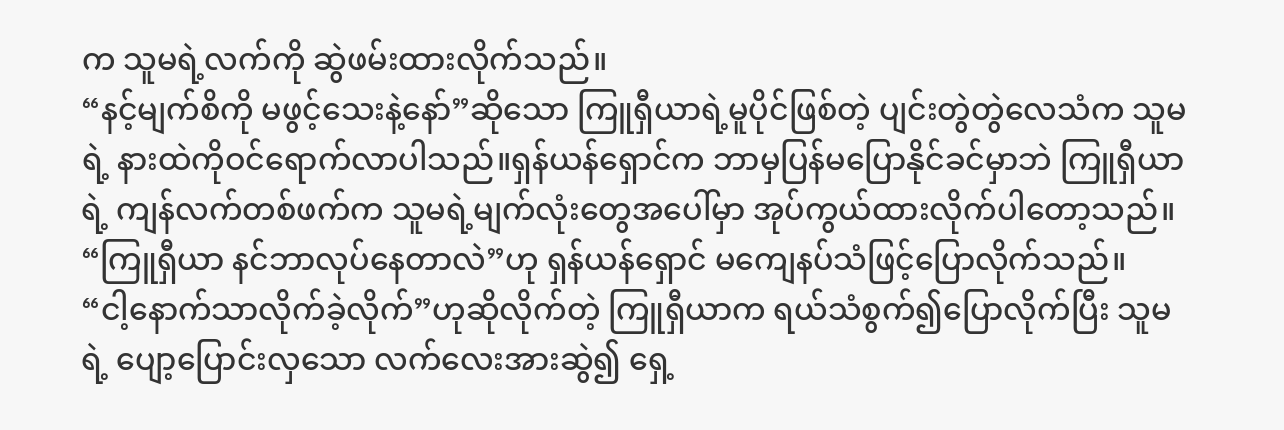က သူမရဲ့လက်ကို ဆွဲဖမ်းထားလိုက်သည်။
“နင့်မျက်စိကို မဖွင့်သေးနဲ့နော်”ဆိုသော ကြူရှီယာရဲ့မူပိုင်ဖြစ်တဲ့ ပျင်းတွဲတွဲလေသံက သူမရဲ့ နားထဲကိုဝင်ရောက်လာပါသည်။ရှန်ယန်ရှောင်က ဘာမှပြန်မပြောနိုင်ခင်မှာဘဲ ကြူရှီယာရဲ့ ကျန်လက်တစ်ဖက်က သူမရဲ့မျက်လုံးတွေအပေါ်မှာ အုပ်ကွယ်ထားလိုက်ပါတော့သည်။
“ကြူရှီယာ နင်ဘာလုပ်နေတာလဲ”ဟု ရှန်ယန်ရှောင် မကျေနပ်သံဖြင့်ပြောလိုက်သည်။
“ငါ့နောက်သာလိုက်ခဲ့လိုက်”ဟုဆိုလိုက်တဲ့ ကြူရှီယာက ရယ်သံစွက်၍ပြောလိုက်ပြီး သူမရဲ့ ပျော့ပြောင်းလှသော လက်လေးအားဆွဲ၍ ရှေ့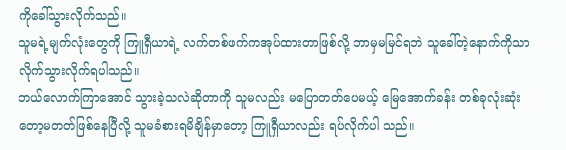ကိုခေါ်သွားလိုက်သည်။
သူမရဲ့မျက်လုံးတွေကို ကြူရှီယာရဲ့ လက်တစ်ဖက်ကအုပ်ထားတာဖြစ်လို့ ဘာမှမမြင်ရဘဲ သူခေါ်တဲ့နောက်ကိုသာ လိုက်သွားလိုက်ရပါသည်။
ဘယ်လောက်ကြာအောင် သွားခဲ့သလဲဆိုတာကို သူမလည်း မပြောတတ်ပေမယ့် မြေအောက်ခန်း တစ်ခုလုံးဆုံးတော့မတတ်ဖြစ်နေပြီလို့ သူမခံစားရမိချိန်မှာတော့ ကြူရှီယာလည်း ရပ်လိုက်ပါ သည်။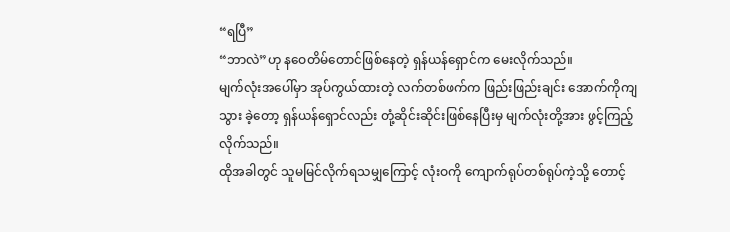“ရပြီ”
“ဘာလဲ”ဟု နဝေတိမ်တောင်ဖြစ်နေတဲ့ ရှန်ယန်ရှောင်က မေးလိုက်သည်။
မျက်လုံးအပေါ်မှာ အုပ်ကွယ်ထားတဲ့ လက်တစ်ဖက်က ဖြည်းဖြည်းချင်း အောက်ကိုကျသွား ခဲ့တော့ ရှန်ယန်ရှောင်လည်း တုံ့ဆိုင်းဆိုင်းဖြစ်နေပြီးမှ မျက်လုံးတို့အား ဖွင့်ကြည့်လိုက်သည်။
ထိုအခါတွင် သူမမြင်လိုက်ရသမျှကြောင့် လုံးဝကို ကျောက်ရုပ်တစ်ရုပ်ကဲ့သို့ တောင့်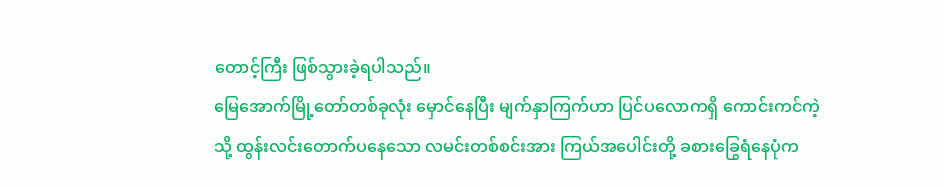တောင့်ကြီး ဖြစ်သွားခဲ့ရပါသည်။
မြေအောက်မြို့တော်တစ်ခုလုံး မှောင်နေပြီး မျက်နှာကြက်ဟာ ပြင်ပလောကရှိ ကောင်းကင်ကဲ့သို့ ထွန်းလင်းတောက်ပနေသော လမင်းတစ်စင်းအား ကြယ်အပေါင်းတို့ ခစားခြွေရံနေပုံက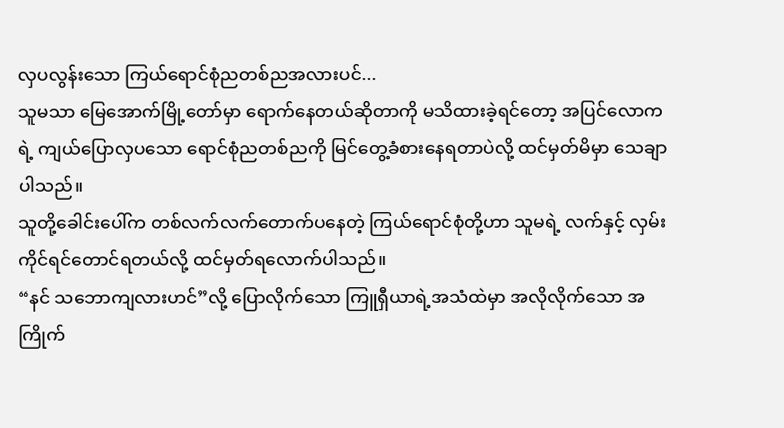လှပလွန်းသော ကြယ်ရောင်စုံညတစ်ညအလားပင်...
သူမသာ မြေအောက်မြို့တော်မှာ ရောက်နေတယ်ဆိုတာကို မသိထားခဲ့ရင်တော့ အပြင်လောကရဲ့ ကျယ်ပြောလှပသော ရောင်စုံညတစ်ညကို မြင်တွေ့ခံစားနေရတာပဲလို့ ထင်မှတ်မိမှာ သေချာပါသည်။
သူတို့ခေါင်းပေါ်က တစ်လက်လက်တောက်ပနေတဲ့ ကြယ်ရောင်စုံတို့ဟာ သူမရဲ့ လက်နှင့် လှမ်းကိုင်ရင်တောင်ရတယ်လို့ ထင်မှတ်ရလောက်ပါသည်။
“နင် သဘောကျလားဟင်”လို့ ပြောလိုက်သော ကြူရှီယာရဲ့အသံထဲမှာ အလိုလိုက်သော အကြိုက်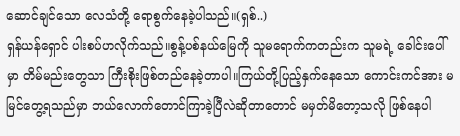ဆောင်ချင်သော လေသံတို့ ရောစွက်နေခဲ့ပါသည်။(ရှစ်..)
ရှန်ယန်ရှောင် ပါးစပ်ဟလိုက်သည်။စွန့်ပစ်နယ်မြေကို သူမရောက်ကတည်းက သူမရဲ့ ခေါင်းပေါ် မှာ တိမ်မည်းတွေသာ ကြီးစိုးဖြစ်တည်နေခဲ့တာပါ။ကြယ်တို့ပြည့်နှက်နေသော ကောင်းကင်အား မမြင်တွေ့ရသည်မှာ ဘယ်လောက်တောင်ကြာခဲ့ပြီလဲဆိုတာတောင် မမှတ်မိတော့သလို ဖြစ်နေပါ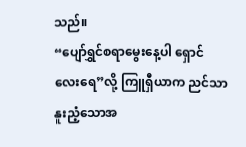သည်။
“ပျော်ရွှင်စရာမွေးနေ့ပါ ရှောင်လေးရေ”လို့ ကြူရှီယာက ညင်သာနူးညံ့သောအ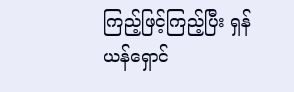ကြည့်ဖြင့်ကြည့်ပြီး ရှန်ယန်ရှောင်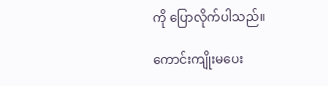ကို ပြောလိုက်ပါသည်။

ကောင်းကျိုးမပေး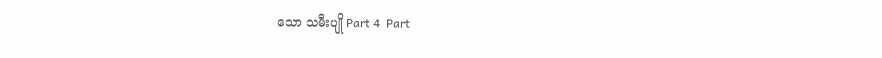သော သမီးပျို Part 4  Part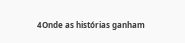4Onde as histórias ganham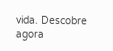vida. Descobre agora